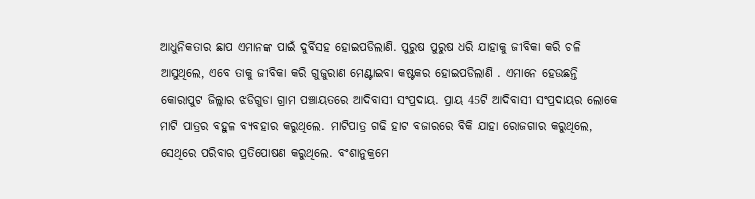ଆଧୁନିକତାର ଛାପ ଏମାନଙ୍କ ପାଇଁ ଦୁର୍ବିସହ ହୋଇପଡିଲାଣି. ପୁରୁଷ ପୁରୁଷ ଧରି ଯାହାକୁ ଜୀବିକା କରି ଚଳି ଆସୁଥିଲେ, ଏବେ ତାକୁ ଜୀବିକା କରି ଗୁଜୁରାଣ ମେଣ୍ଟାଇବା କଷ୍ଟକର ହୋଇପଡିଲାଣି . ଏମାନେ ହେଉଛନ୍ତି କୋରାପୁଟ ଜିଲ୍ଲାର ଝଡିଗୁଡା ଗ୍ରାମ ପଞ୍ଚାୟତରେ ଆଦିବାସୀ ସଂପ୍ରଦାୟ. ପ୍ରାୟ 45ଟି ଆଦିବାସୀ ସଂପ୍ରଦାୟର ଲୋକେ ମାଟି ପାତ୍ରର ବହୁଳ ବ୍ୟବହାର କରୁଥିଲେ. ମାଟିପାତ୍ର ଗଢି ହାଟ ବଜାରରେ ବିକି ଯାହା ରୋଜଗାର କରୁଥିଲେ, ସେଥିରେ ପରିବାର ପ୍ରତିପୋଷଣ କରୁଥିଲେ. ବଂଶାନୁକ୍ରମେ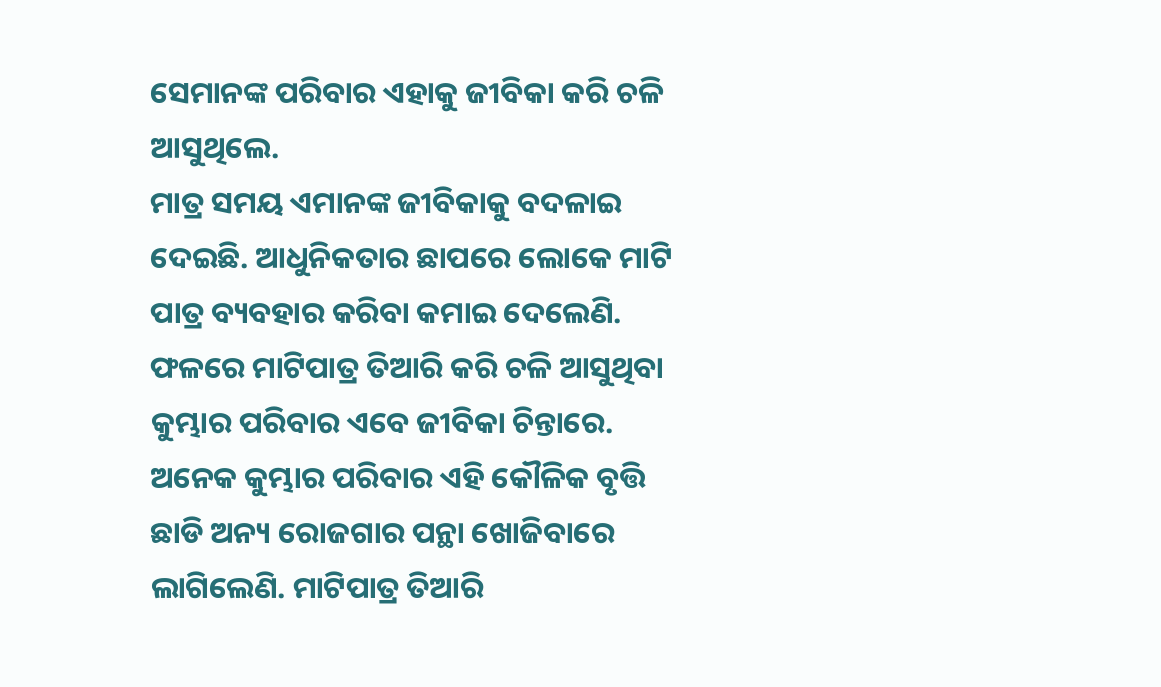ସେମାନଙ୍କ ପରିବାର ଏହାକୁ ଜୀବିକା କରି ଚଳି ଆସୁଥିଲେ.
ମାତ୍ର ସମୟ ଏମାନଙ୍କ ଜୀବିକାକୁ ବଦଳାଇ ଦେଇଛି. ଆଧୁନିକତାର ଛାପରେ ଲୋକେ ମାଟି ପାତ୍ର ବ୍ୟବହାର କରିବା କମାଇ ଦେଲେଣି. ଫଳରେ ମାଟିପାତ୍ର ତିଆରି କରି ଚଳି ଆସୁଥିବା କୁମ୍ଭାର ପରିବାର ଏବେ ଜୀବିକା ଚିନ୍ତାରେ. ଅନେକ କୁମ୍ଭାର ପରିବାର ଏହି କୌଳିକ ବୃତ୍ତି ଛାଡି ଅନ୍ୟ ରୋଜଗାର ପନ୍ଥା ଖୋଜିବାରେ ଲାଗିଲେଣି. ମାଟିପାତ୍ର ତିଆରି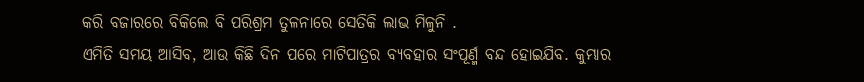କରି ବଜାରରେ ବିକିଲେ ବି ପରିଶ୍ରମ ତୁଳନାରେ ସେତିକି ଲାଭ ମିଳୁନି .
ଏମିତି ସମୟ ଆସିବ, ଆଉ କିଛି ଦିନ ପରେ ମାଟିପାତ୍ରର ବ୍ୟବହାର ସଂପୂର୍ଣ୍ମ ବନ୍ଦ ହୋଇଯିବ. କୁମ୍ଭାର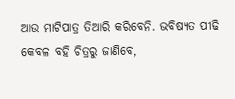ଆଉ ମାଟିପାତ୍ର ତିଆରି କରିବେନି. ଭବିଷ୍ୟତ ପୀଢି କେବଳ ବହି ଚିତ୍ରରୁ ଜାଣିବେ,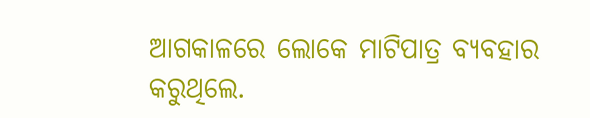ଆଗକାଳରେ ଲୋକେ ମାଟିପାତ୍ର ବ୍ୟବହାର କରୁଥିଲେ.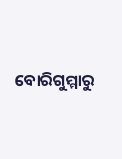ବୋରିଗୁମ୍ମାରୁ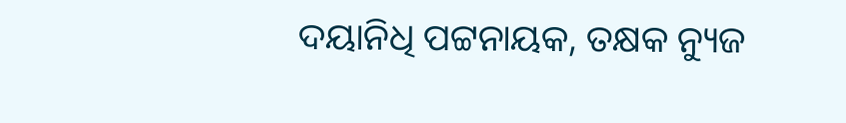ଦୟାନିଧି ପଟ୍ଟନାୟକ, ତକ୍ଷକ ନ୍ୟୁଜ